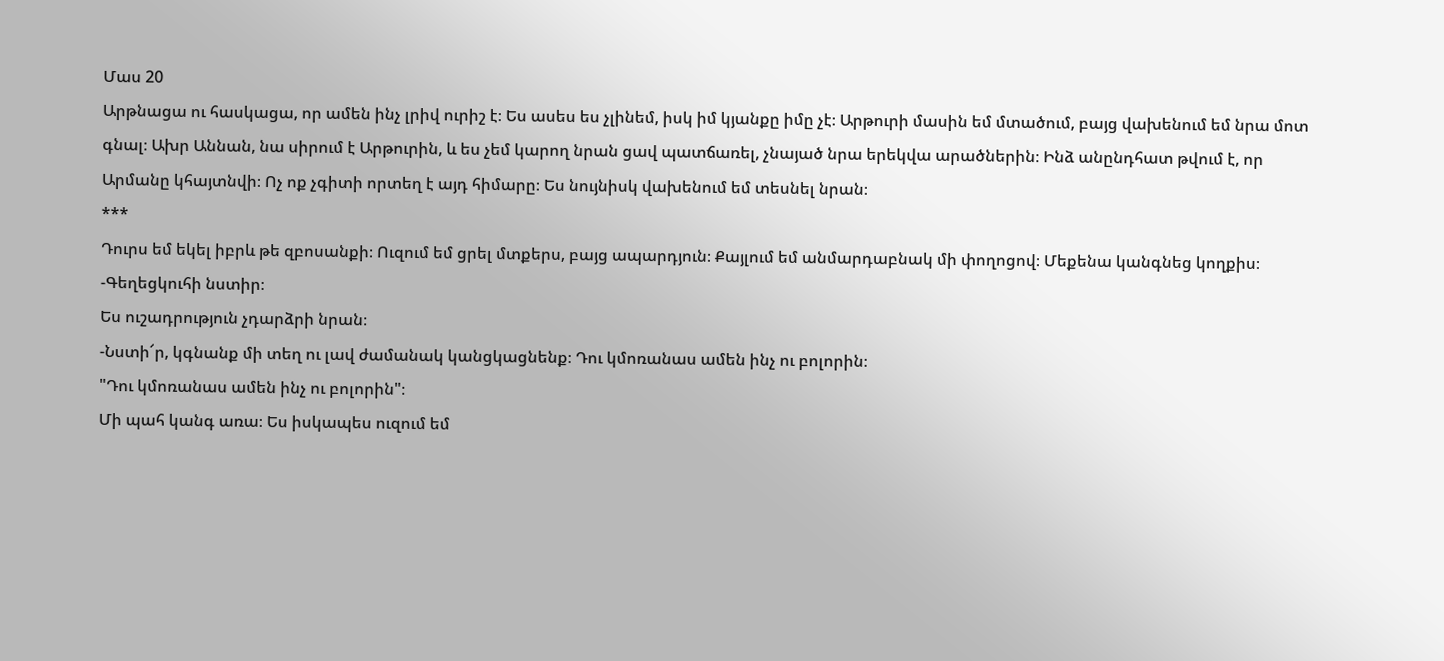Մաս 20
Արթնացա ու հասկացա, որ ամեն ինչ լրիվ ուրիշ է։ Ես ասես ես չլինեմ, իսկ իմ կյանքը իմը չէ։ Արթուրի մասին եմ մտածում, բայց վախենում եմ նրա մոտ գնալ։ Ախր Աննան, նա սիրում է Արթուրին, և ես չեմ կարող նրան ցավ պատճառել, չնայած նրա երեկվա արածներին։ Ինձ անընդհատ թվում է, որ Արմանը կհայտնվի։ Ոչ ոք չգիտի որտեղ է այդ հիմարը։ Ես նույնիսկ վախենում եմ տեսնել նրան։
***
Դուրս եմ եկել իբրև թե զբոսանքի։ Ուզում եմ ցրել մտքերս, բայց ապարդյուն։ Քայլում եմ անմարդաբնակ մի փողոցով։ Մեքենա կանգնեց կողքիս։
-Գեղեցկուհի նստիր։
Ես ուշադրություն չդարձրի նրան։
-Նստի՜ր, կգնանք մի տեղ ու լավ ժամանակ կանցկացնենք։ Դու կմոռանաս ամեն ինչ ու բոլորին։
"Դու կմոռանաս ամեն ինչ ու բոլորին"։
Մի պահ կանգ առա։ Ես իսկապես ուզում եմ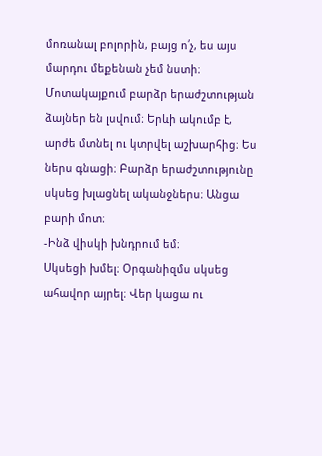մոռանալ բոլորին, բայց ո՛չ, ես այս մարդու մեքենան չեմ նստի։ Մոտակայքում բարձր երաժշտության ձայներ են լսվում։ Երևի ակումբ է, արժե մտնել ու կտրվել աշխարհից։ Ես ներս գնացի։ Բարձր երաժշտությունը սկսեց խլացնել ականջներս։ Անցա բարի մոտ։
-Ինձ վիսկի խնդրում եմ։
Սկսեցի խմել։ Օրգանիզմս սկսեց ահավոր այրել։ Վեր կացա ու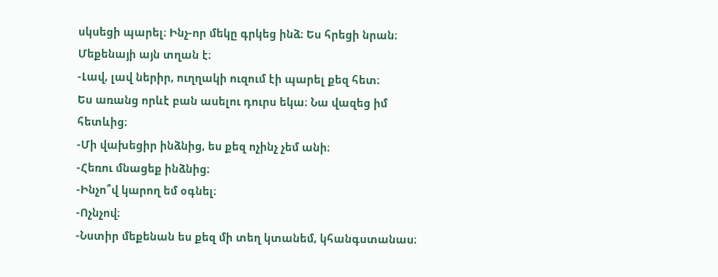սկսեցի պարել։ Ինչ-որ մեկը գրկեց ինձ։ Ես հրեցի նրան։ Մեքենայի այն տղան է։
-Լավ, լավ ներիր, ուղղակի ուզում էի պարել քեզ հետ։
Ես առանց որևէ բան ասելու դուրս եկա։ Նա վազեց իմ հետևից։
-Մի վախեցիր ինձնից, ես քեզ ոչինչ չեմ անի։
-Հեռու մնացեք ինձնից։
-Ինչո՞վ կարող եմ օգնել։
-Ոչնչով։
-Նստիր մեքենան ես քեզ մի տեղ կտանեմ, կհանգստանաս։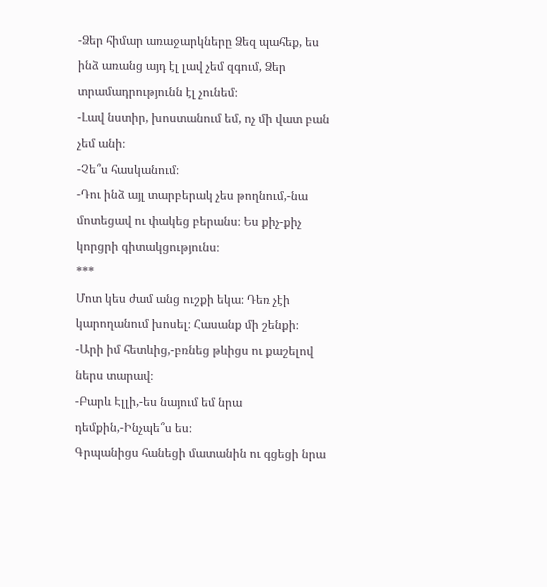-Ձեր հիմար առաջարկները Ձեզ պահեք, ես ինձ առանց այդ էլ լավ չեմ զգում, Ձեր տրամադրությունն էլ չունեմ։
-Լավ նստիր, խոստանում եմ, ոչ մի վատ բան չեմ անի։
-Չե՞ս հասկանում։
-Դու ինձ այլ տարբերակ չես թողնում,-նա մոտեցավ ու փակեց բերանս։ Ես քիչ-քիչ կորցրի գիտակցությունս։
***
Մոտ կես ժամ անց ուշքի եկա։ Դեռ չէի կարողանում խոսել։ Հասանք մի շենքի։
-Արի իմ հետևից,-բռնեց թևիցս ու քաշելով ներս տարավ։
-Բարև Էլլի,-ես նայում եմ նրա դեմքին,-Ինչպե՞ս ես։
Գրպանիցս հանեցի մատանին ու գցեցի նրա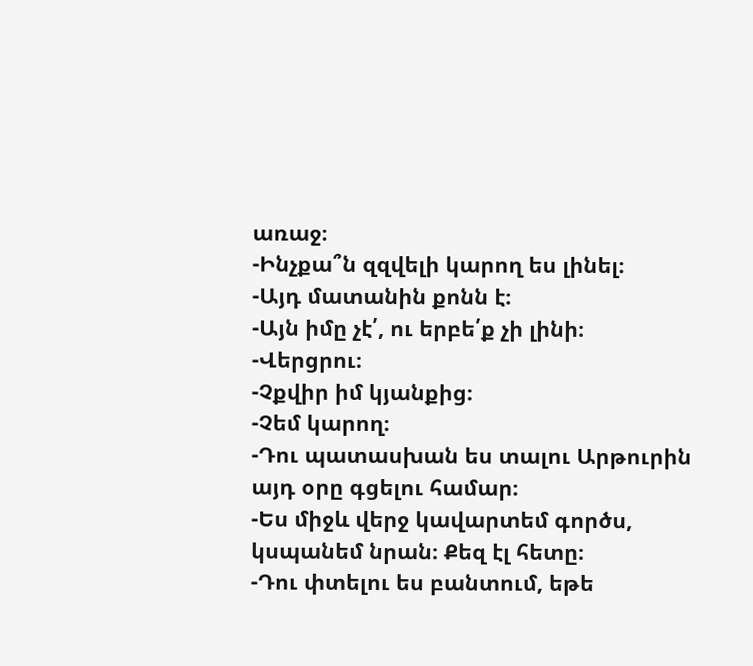առաջ։
-Ինչքա՞ն զզվելի կարող ես լինել։
-Այդ մատանին քոնն է։
-Այն իմը չէ՛, ու երբե՛ք չի լինի։
-Վերցրու։
-Չքվիր իմ կյանքից։
-Չեմ կարող։
-Դու պատասխան ես տալու Արթուրին այդ օրը գցելու համար։
-Ես միջև վերջ կավարտեմ գործս, կսպանեմ նրան։ Քեզ էլ հետը։
-Դու փտելու ես բանտում, եթե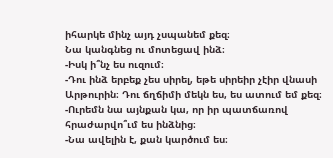իհարկե մինչ այդ չսպանեմ քեզ։
Նա կանգնեց ու մոտեցավ ինձ։
-Իսկ ի՞նչ ես ուզում։
-Դու ինձ երբեք չես սիրել, եթե սիրեիր չէիր վնասի Արթուրին։ Դու ճղճիմի մեկն ես, ես ատում եմ քեզ։
-Ուրեմն նա այնքան կա, որ իր պատճառով հրաժարվո՞ւմ ես ինձնից։
-Նա ավելին է, քան կարծում ես։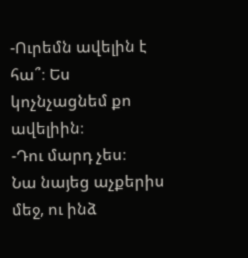-Ուրեմն ավելին է հա՞։ Ես կոչնչացնեմ քո ավելիին։
-Դու մարդ չես։
Նա նայեց աչքերիս մեջ, ու ինձ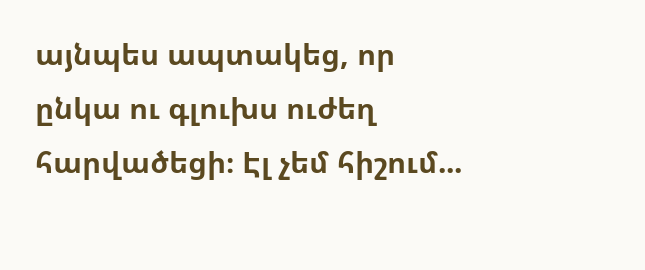այնպես ապտակեց, որ ընկա ու գլուխս ուժեղ հարվածեցի։ Էլ չեմ հիշում...